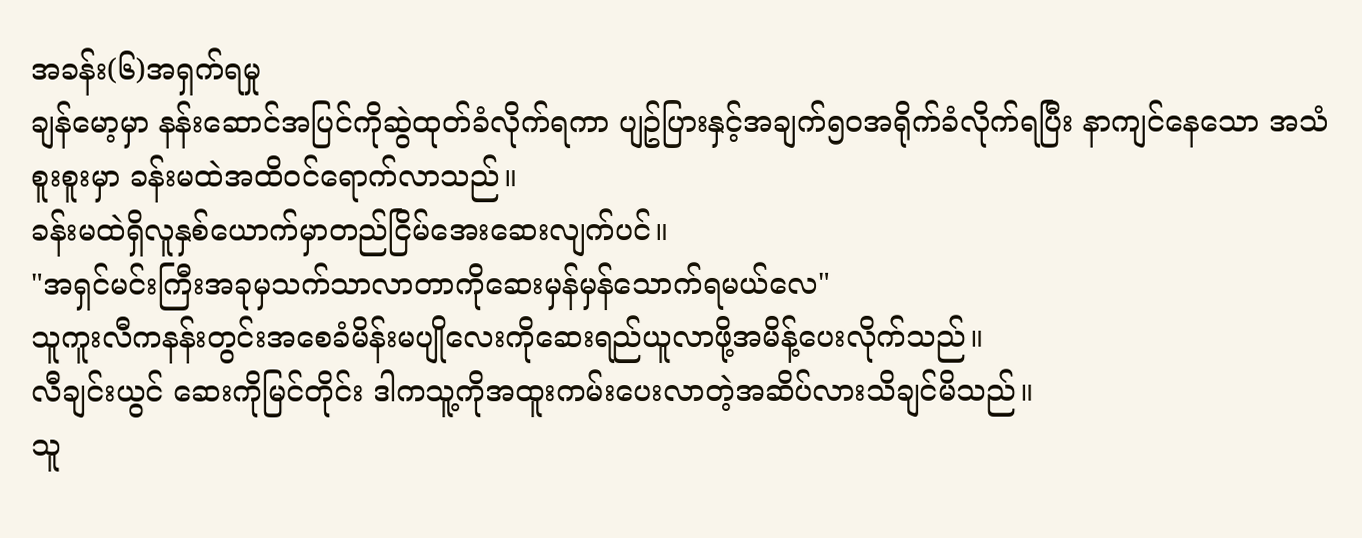အခန်း(၆)အရှက်ရမှု
ချန်မော့မှာ နန်းဆောင်အပြင်ကိုဆွဲထုတ်ခံလိုက်ရကာ ပျဥ်ပြားနှင့်အချက်၅၀အရိုက်ခံလိုက်ရပြီး နာကျင်နေသော အသံစူးစူးမှာ ခန်းမထဲအထိဝင်ရောက်လာသည်။
ခန်းမထဲရှိလူနှစ်ယောက်မှာတည်ငြိမ်အေးဆေးလျက်ပင်။
"အရှင်မင်းကြီးအခုမှသက်သာလာတာကိုဆေးမှန်မှန်သောက်ရမယ်လေ"
သူကူးလီကနန်းတွင်းအစေခံမိန်းမပျိုလေးကိုဆေးရည်ယူလာဖို့အမိန့်ပေးလိုက်သည်။
လီချင်းယွင် ဆေးကိုမြင်တိုင်း ဒါကသူ့ကိုအထူးကမ်းပေးလာတဲ့အဆိပ်လားသိချင်မိသည်။
သူ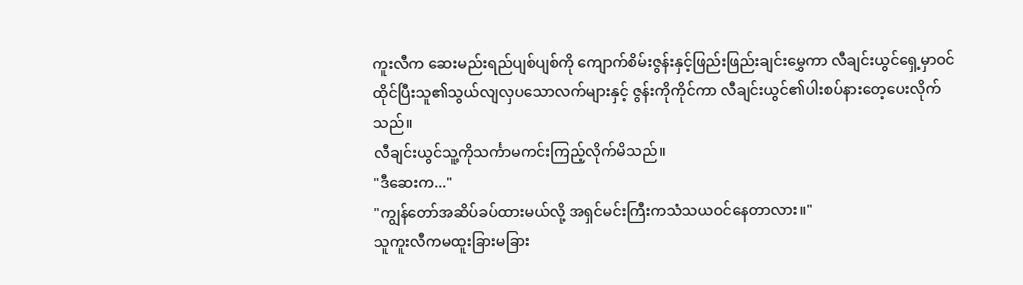ကူးလီက ဆေးမည်းရည်ပျစ်ပျစ်ကို ကျောက်စိမ်းဇွန်းနှင့်ဖြည်းဖြည်းချင်းမွှေကာ လီချင်းယွင်ရှေ့မှာဝင်ထိုင်ပြီးသူ၏သွယ်လျလှပသောလက်များနှင့် ဇွန်းကိုကိုင်ကာ လီချင်းယွင်၏ပါးစပ်နားတေ့ပေးလိုက်သည်။
လီချင်းယွင်သူ့ကိုသင်္ကာမကင်းကြည့်လိုက်မိသည်။
"ဒီဆေးက..."
"ကျွန်တော်အဆိပ်ခပ်ထားမယ်လို့ အရှင်မင်းကြီးကသံသယဝင်နေတာလား။"
သူကူးလီကမထူးခြားမခြား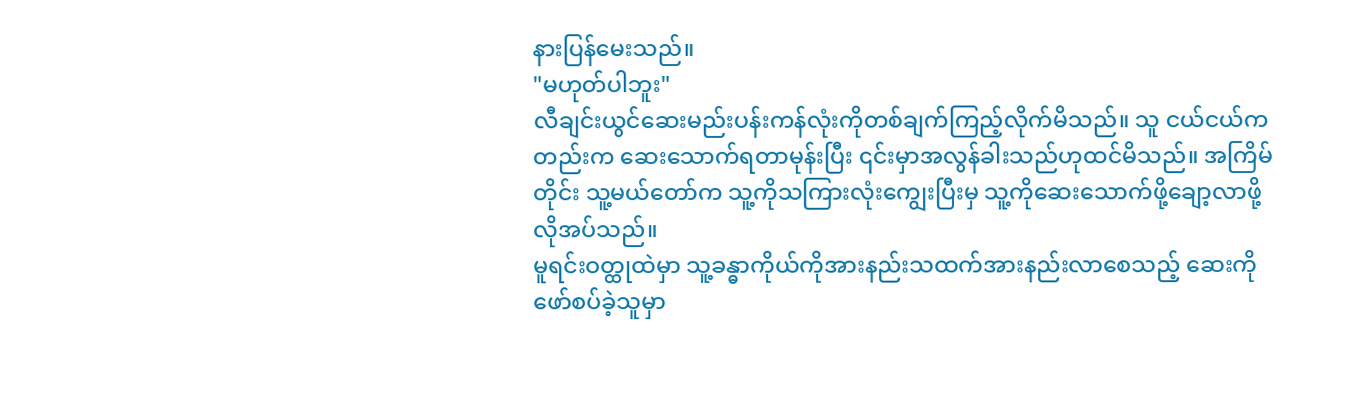နားပြန်မေးသည်။
"မဟုတ်ပါဘူး"
လီချင်းယွင်ဆေးမည်းပန်းကန်လုံးကိုတစ်ချက်ကြည့်လိုက်မိသည်။ သူ ငယ်ငယ်ကတည်းက ဆေးသောက်ရတာမုန်းပြီး ၎င်းမှာအလွန်ခါးသည်ဟုထင်မိသည်။ အကြိမ်တိုင်း သူ့မယ်တော်က သူ့ကိုသကြားလုံးကျွေးပြီးမှ သူ့ကိုဆေးသောက်ဖို့ချော့လာဖို့လိုအပ်သည်။
မူရင်းဝတ္ထုထဲမှာ သူ့ခန္ဓာကိုယ်ကိုအားနည်းသထက်အားနည်းလာစေသည့် ဆေးကို ဖော်စပ်ခဲ့သူမှာ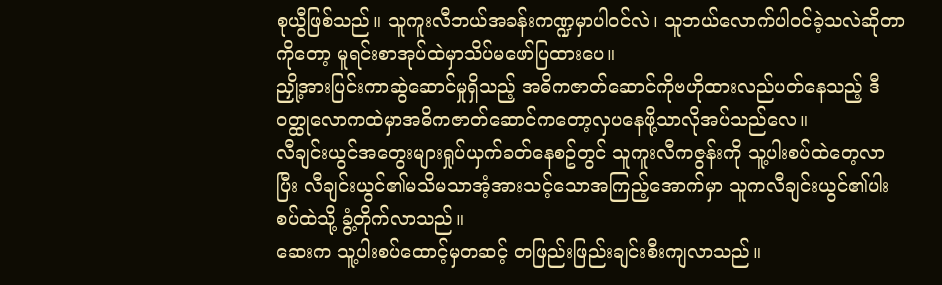စုယွီဖြစ်သည်။ သူကူးလီဘယ်အခန်းကဏ္ဍမှာပါဝင်လဲ၊ သူဘယ်လောက်ပါဝင်ခဲ့သလဲဆိုတာကိုတော့ မူရင်းစာအုပ်ထဲမှာသိပ်မဖော်ပြထားပေ။
ညှို့အားပြင်းကာဆွဲဆောင်မှုရှိသည့် အဓိကဇာတ်ဆောင်ကိုဗဟိုထားလည်ပတ်နေသည့် ဒီဝတ္ထုလောကထဲမှာအဓိကဇာတ်ဆောင်ကတော့လှပနေဖို့သာလိုအပ်သည်လေ။
လီချင်းယွင်အတွေးများရှုပ်ယှက်ခတ်နေစဥ်တွင် သူကူးလီကဇွန်းကို သူ့ပါးစပ်ထဲတေ့လာပြီး လီချင်းယွင်၏မသိမသာအံ့အားသင့်သောအကြည့်အောက်မှာ သူကလီချင်းယွင်၏ပါးစပ်ထဲသို့ ခွံ့တိုက်လာသည်။
ဆေးက သူ့ပါးစပ်ထောင့်မှတဆင့် တဖြည်းဖြည်းချင်းစီးကျလာသည်။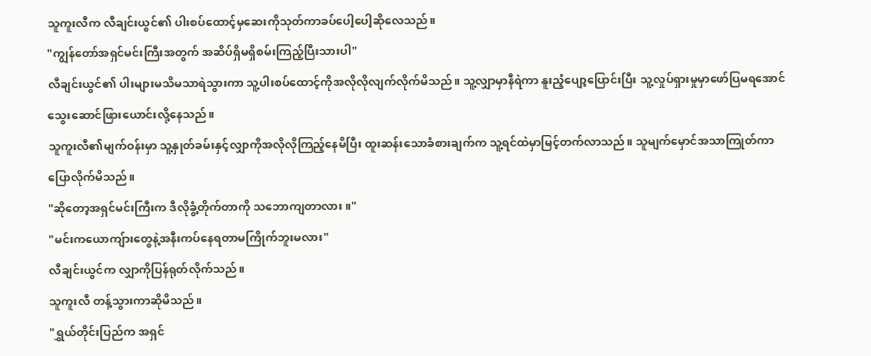သူကူးလီက လီချင်းယွင်၏ ပါးစပ်ထောင့်မှဆေးကိုသုတ်ကာခပ်ပေါ့ပေါ့ဆိုလေသည်။
"ကျွန်တော်အရှင်မင်းကြီးအတွက် အဆိပ်ရှိမရှိစမ်းကြည့်ပြီးသားပါ"
လီချင်းယွင်၏ ပါးများမသိမသာရဲသွားကာ သူ့ပါးစပ်ထောင့်ကိုအလိုလိုလျက်လိုက်မိသည်။ သူ့လျှာမှာနီရဲကာ နူးညံ့ပျော့ပြောင်းပြီး သူ့လှုပ်ရှားမှုမှာဖော်ပြမရအောင် သွေးဆောင်ဖြားယောင်းလို့နေသည်။
သူကူးလီ၏မျက်ဝန်းမှာ သူ့နှုတ်ခမ်းနှင့်လျှာကိုအလိုလိုကြည့်နေမိပြီး ထူးဆန်းသောခံစားချက်က သူ့ရင်ထဲမှာမြင့်တက်လာသည်။ သူမျက်မှောင်အသာကြုတ်ကာ ပြောလိုက်မိသည်။
"ဆိုတော့အရှင်မင်းကြီးက ဒီလိုခွံ့တိုက်တာကို သဘောကျတာလား။"
"မင်းကယောကျ်ားတွေနဲ့အနီးကပ်နေရတာမကြိုက်ဘူးမလား"
လီချင်းယွင်က လျှာကိုပြန်ရုတ်လိုက်သည်။
သူကူးလီ တန့်သွားကာဆိုမိသည်။
"ရွှယ်တိုင်းပြည်က အရှင်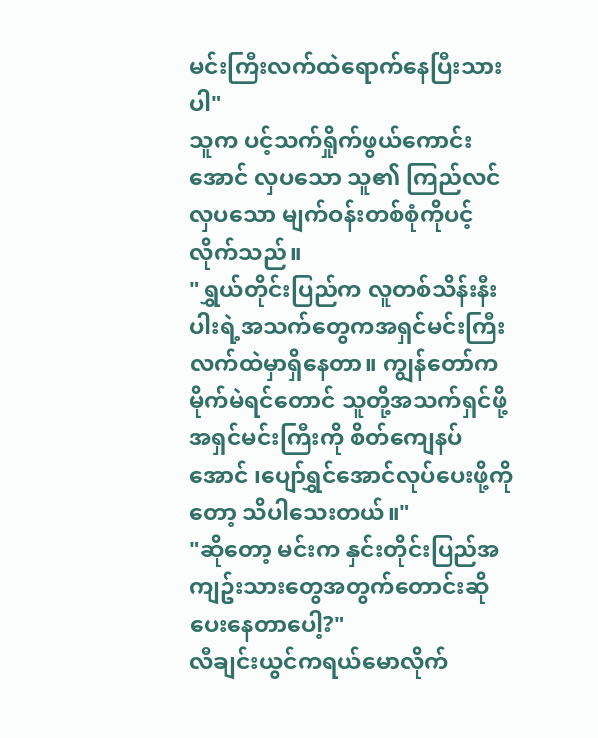မင်းကြီးလက်ထဲရောက်နေပြီးသားပါ"
သူက ပင့်သက်ရှိုက်ဖွယ်ကောင်းအောင် လှပသော သူ၏ ကြည်လင်လှပသော မျက်ဝန်းတစ်စုံကိုပင့်လိုက်သည်။
"ရွှယ်တိုင်းပြည်က လူတစ်သိန်းနီးပါးရဲ့အသက်တွေကအရှင်မင်းကြီးလက်ထဲမှာရှိနေတာ။ ကျွန်တော်က မိုက်မဲရင်တောင် သူတို့အသက်ရှင်ဖို့ အရှင်မင်းကြီးကို စိတ်ကျေနပ်အောင် ၊ပျော်ရွှင်အောင်လုပ်ပေးဖို့ကိုတော့ သိပါသေးတယ်။"
"ဆိုတော့ မင်းက နှင်းတိုင်းပြည်အကျဥ်းသားတွေအတွက်တောင်းဆိုပေးနေတာပေါ့?"
လီချင်းယွင်ကရယ်မောလိုက်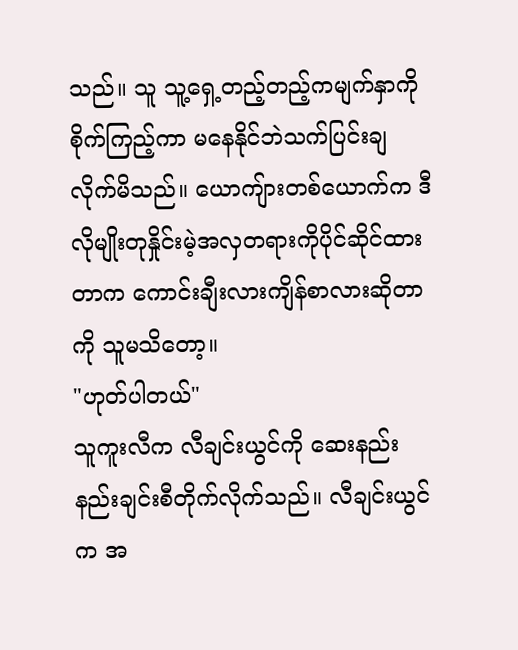သည်။ သူ သူ့ရှေ့တည့်တည့်ကမျက်နှာကိုစိုက်ကြည့်ကာ မနေနိုင်ဘဲသက်ပြင်းချလိုက်မိသည်။ ယောကျ်ားတစ်ယောက်က ဒီလိုမျိုးတုနှိုင်းမဲ့အလှတရားကိုပိုင်ဆိုင်ထားတာက ကောင်းချီးလားကျိန်စာလားဆိုတာကို သူမသိတော့။
"ဟုတ်ပါတယ်"
သူကူးလီက လီချင်းယွင်ကို ဆေးနည်းနည်းချင်းစီတိုက်လိုက်သည်။ လီချင်းယွင်က အ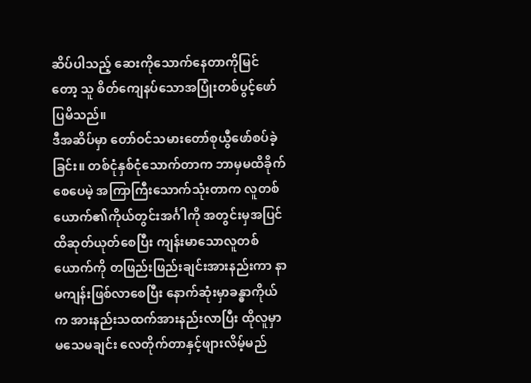ဆိပ်ပါသည့် ဆေးကိုသောက်နေတာကိုမြင်တော့ သူ စိတ်ကျေနပ်သောအပြုံးတစ်ပွင့်ဖော်ပြမိသည်။
ဒီအဆိပ်မှာ တော်ဝင်သမားတော်စုယွီဖော်စပ်ခဲ့ခြင်း။ တစ်ငုံနှစ်ငုံသောက်တာက ဘာမှမထိခိုက်စေပေမဲ့ အကြာကြီးသောက်သုံးတာက လူတစ်ယောက်၏ကိုယ်တွင်းအင်္ဂါကို အတွင်းမှအပြင်ထိဆုတ်ယုတ်စေပြီး ကျန်းမာသောလူတစ်ယောက်ကို တဖြည်းဖြည်းချင်းအားနည်းကာ နာမကျန်းဖြစ်လာစေပြီး နောက်ဆုံးမှာခန္ဓာကိုယ်က အားနည်းသထက်အားနည်းလာပြီး ထိုလူမှာမသေမချင်း လေတိုက်တာနှင့်ဖျားလိမ့်မည်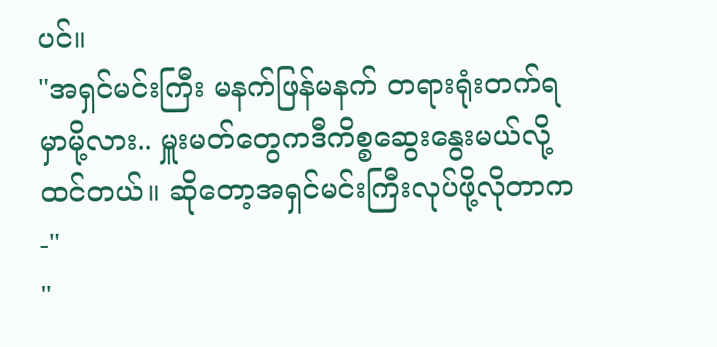ပင်။
"အရှင်မင်းကြီး မနက်ဖြန်မနက် တရားရုံးတက်ရမှာမို့လား.. မှူးမတ်တွေကဒီကိစ္စဆွေးနွေးမယ်လို့ထင်တယ်။ ဆိုတော့အရှင်မင်းကြီးလုပ်ဖို့လိုတာက-"
"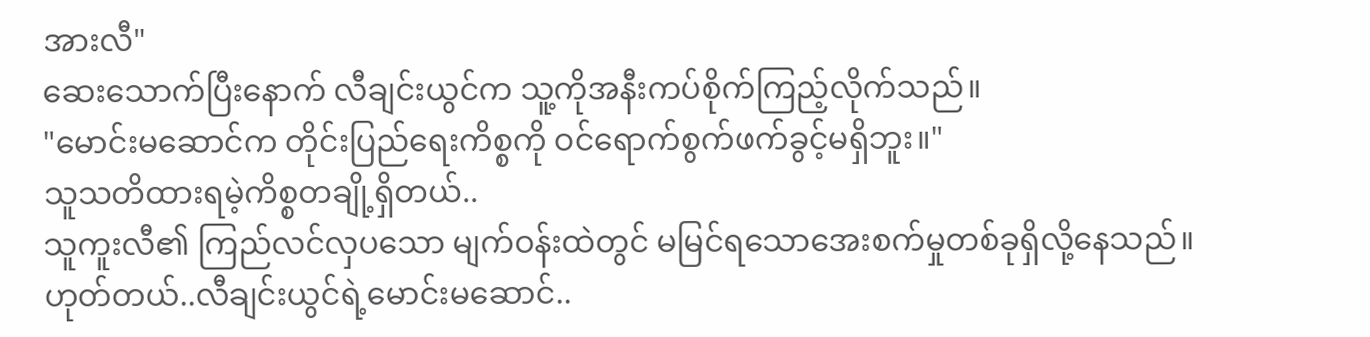အားလီ"
ဆေးသောက်ပြီးနောက် လီချင်းယွင်က သူ့ကိုအနီးကပ်စိုက်ကြည့်လိုက်သည်။
"မောင်းမဆောင်က တိုင်းပြည်ရေးကိစ္စကို ဝင်ရောက်စွက်ဖက်ခွင့်မရှိဘူး။"
သူသတိထားရမဲ့ကိစ္စတချို့ရှိတယ်..
သူကူးလီ၏ ကြည်လင်လှပသော မျက်ဝန်းထဲတွင် မမြင်ရသောအေးစက်မှုတစ်ခုရှိလို့နေသည်။
ဟုတ်တယ်..လီချင်းယွင်ရဲ့မောင်းမဆောင်..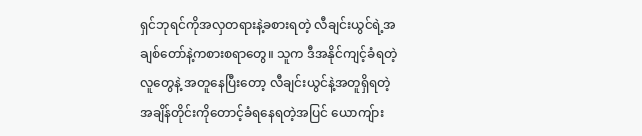ရှင်ဘုရင်ကိုအလှတရားနဲ့ခစားရတဲ့ လီချင်းယွင်ရဲ့အချစ်တော်နဲ့ကစားစရာတွေ။ သူက ဒီအနိုင်ကျင့်ခံရတဲ့ လူတွေနဲ့ အတူနေပြီးတော့ လီချင်းယွင်နဲ့အတူရှိရတဲ့ အချိန်တိုင်းကိုတောင့်ခံရနေရတဲ့အပြင် ယောကျ်ား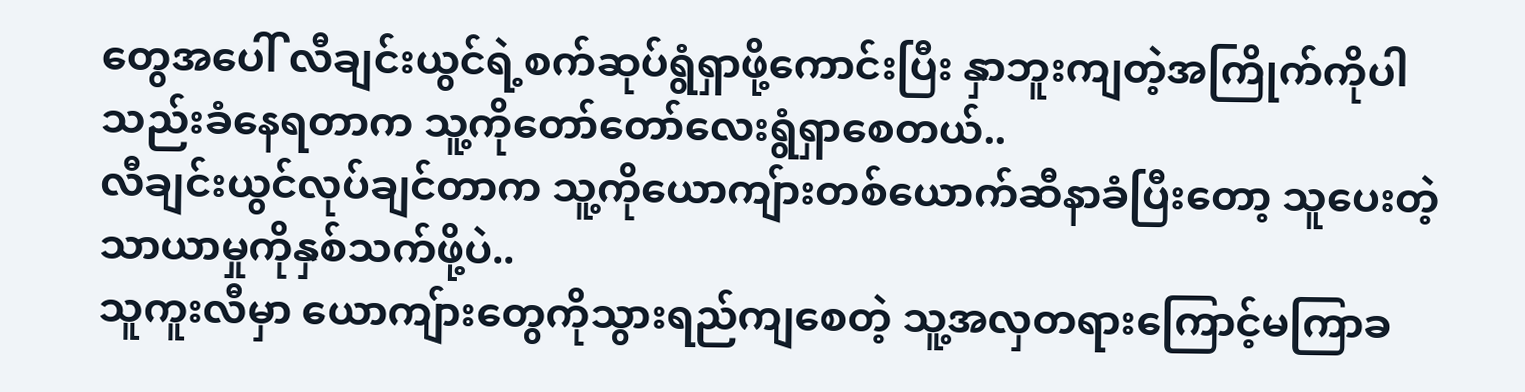တွေအပေါ် လီချင်းယွင်ရဲ့စက်ဆုပ်ရွံရှာဖို့ကောင်းပြီး နှာဘူးကျတဲ့အကြိုက်ကိုပါသည်းခံနေရတာက သူ့ကိုတော်တော်လေးရွံရှာစေတယ်..
လီချင်းယွင်လုပ်ချင်တာက သူ့ကိုယောကျ်ားတစ်ယောက်ဆီနာခံပြီးတော့ သူပေးတဲ့သာယာမှုကိုနှစ်သက်ဖို့ပဲ..
သူကူးလီမှာ ယောကျ်ားတွေကိုသွားရည်ကျစေတဲ့ သူ့အလှတရားကြောင့်မကြာခ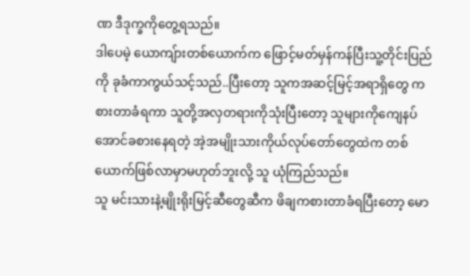ဏ ဒီဒုက္ခကိုတွေ့ရသည်။
ဒါပေမဲ့ ယောကျ်ားတစ်ယောက်က ဖြောင့်မတ်မှန်ကန်ပြီးသူ့တိုင်းပြည်ကို ခုခံကာကွယ်သင့်သည်..ပြီးတော့ သူကအဆင့်မြင့်အရာရှိတွေ ကစားတာခံရကာ သူတို့အလှတရားကိုသုံးပြီးတော့ သူများကိုကျေနပ်အောင်ခစားနေရတဲ့ အဲ့အမျိုးသားကိုယ်လုပ်တော်တွေထဲက တစ်ယောက်ဖြစ်လာမှာမဟုတ်ဘူးလို့ သူ ယုံကြည်သည်။
သူ မင်းသားနဲ့မျိုးရိုးမြင့်ဆီတွေဆီက ဖိချကစားတာခံရပြီးတော့ မော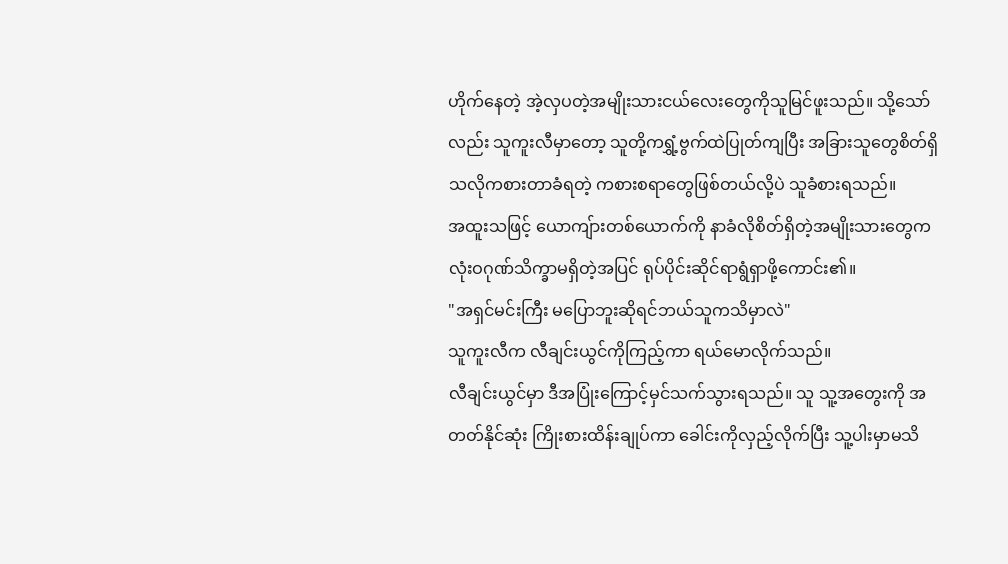ဟိုက်နေတဲ့ အဲ့လှပတဲ့အမျိုးသားငယ်လေးတွေကိုသူမြင်ဖူးသည်။ သို့သော်လည်း သူကူးလီမှာတော့ သူတို့ကရွှံ့ဗွက်ထဲပြုတ်ကျပြီး အခြားသူတွေစိတ်ရှိသလိုကစားတာခံရတဲ့ ကစားစရာတွေဖြစ်တယ်လို့ပဲ သူခံစားရသည်။
အထူးသဖြင့် ယောကျ်ားတစ်ယောက်ကို နာခံလိုစိတ်ရှိတဲ့အမျိုးသားတွေက လုံးဝဂုဏ်သိက္ခာမရှိတဲ့အပြင် ရုပ်ပိုင်းဆိုင်ရာရွံရှာဖို့ကောင်း၏။
"အရှင်မင်းကြီး မပြောဘူးဆိုရင်ဘယ်သူကသိမှာလဲ"
သူကူးလီက လီချင်းယွင်ကိုကြည့်ကာ ရယ်မောလိုက်သည်။
လီချင်းယွင်မှာ ဒီအပြုံးကြောင့်မှင်သက်သွားရသည်။ သူ သူ့အတွေးကို အတတ်နိုင်ဆုံး ကြိုးစားထိန်းချုပ်ကာ ခေါင်းကိုလှည့်လိုက်ပြီး သူ့ပါးမှာမသိ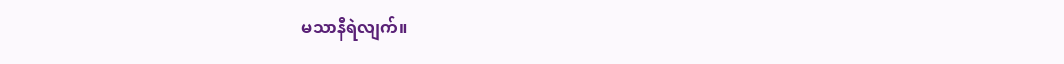မသာနီရဲလျက်။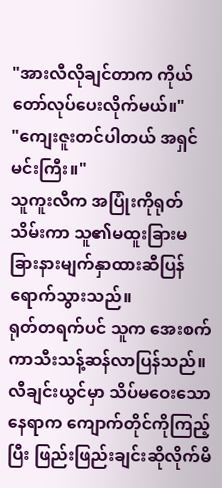"အားလီလိုချင်တာက ကိုယ်တော်လုပ်ပေးလိုက်မယ်။"
"ကျေးဇူးတင်ပါတယ် အရှင်မင်းကြီး။"
သူကူးလီက အပြုံးကိုရုတ်သိမ်းကာ သူ၏မထူးခြားမခြားနားမျက်နှာထားဆီပြန်ရောက်သွားသည်။
ရုတ်တရက်ပင် သူက အေးစက်ကာသီးသန့်ဆန်လာပြန်သည်။
လီချင်းယွင်မှာ သိပ်မဝေးသောနေရာက ကျောက်တိုင်ကိုကြည့်ပြီး ဖြည်းဖြည်းချင်းဆိုလိုက်မိ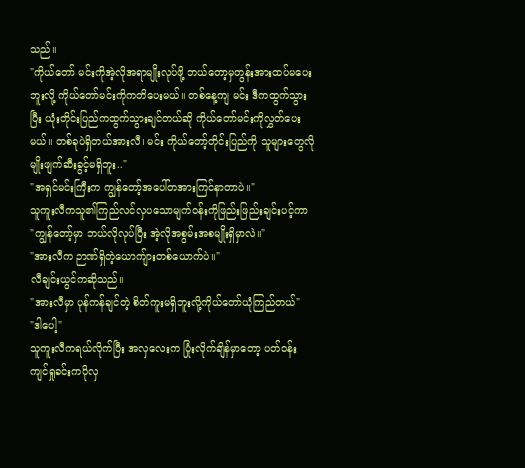သည်။
"ကိုယ်တော် မင်းကိုအဲ့လိုအရာမျိုးလုပ်ဖို့ ဘယ်တော့မှတွန်းအားထပ်မပေးဘူးလို့ ကိုယ်တော်မင်းကိုကတိပေးမယ်။ တစ်နေ့ကျ မင်း ဒီကထွက်သွားပြီး ယုံးတိုင်းပြည်ကထွက်သွားချင်တယ်ဆို ကိုယ်တော်မင်းကိုလွှတ်ပေးမယ်။ တစ်ခုပဲရှိတယ်အားလီ၊ မင်း ကိုယ်တော့်တိုင်းပြည်ကို သူများတွေလိုမျိုးဖျက်ဆီးခွင့်မရှိဘူး.."
"အရှင်မင်းကြီးက ကျွန်တော့်အပေါ်တအားကြင်နာတာပဲ။"
သူကူးလီကသူ၏ကြည်လင်လှပသောမျက်ဝန်းကိုဖြည်းဖြည်းချင်းပင့်ကာ
"ကျွန်တော့်မှာ ဘယ်လိုလုပ်ပြီး အဲ့လိုအစွမ်းအစမျိုးရှိမှာလဲ။"
"အားလီက ဉာဏ်ရှိတဲ့ယောကျ်ားတစ်ယောက်ပဲ။"
လီချင်းယွင်ကဆိုသည်။
"အားလီမှာ ပုန်ကန်ချင်တဲ့ စိတ်ကူးမရှိဘူးလို့ကိုယ်တော်ယုံကြည်တယ်"
"ဒါပေါ့"
သူကူးလီကရယ်လိုက်ပြီး အလှလေးက ပြုံးလိုက်ချိန်မှာတော့ ပတ်ဝန်းကျင်ရှုခင်းကပိုလှ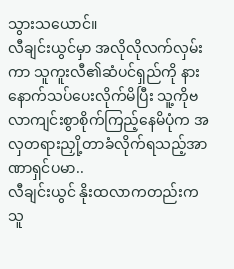သွားသယောင်။
လီချင်းယွင်မှာ အလိုလိုလက်လှမ်းကာ သူကူးလီ၏ဆံပင်ရှည်ကို နားနောက်သပ်ပေးလိုက်မိပြီး သူ့ကိုဗလာကျင်းစွာစိုက်ကြည့်နေမိပုံက အလှတရားညှို့တာခံလိုက်ရသည့်အာဏာရှင်ပမာ..
လီချင်းယွင် နိုးထလာကတည်းက သူ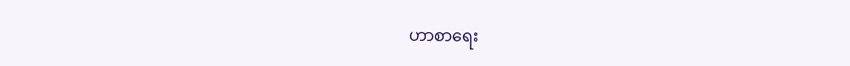ဟာစာရေး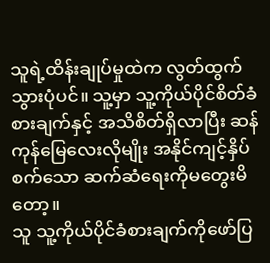သူရဲ့ထိန်းချုပ်မှုထဲက လွတ်ထွက်သွားပုံပင်။ သူ့မှာ သူ့ကိုယ်ပိုင်စိတ်ခံစားချက်နှင့် အသိစိတ်ရှိလာပြီး ဆန်ကုန်မြေလေးလိုမျိုး အနိုင်ကျင့်နှိပ်စက်သော ဆက်ဆံရေးကိုမတွေးမိတော့။
သူ သူ့ကိုယ်ပိုင်ခံစားချက်ကိုဖော်ပြ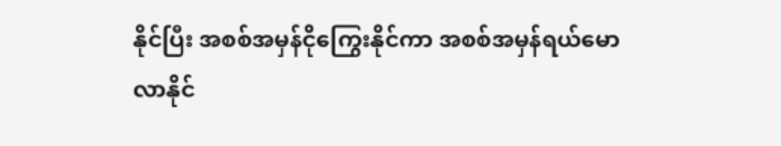နိုင်ပြီး အစစ်အမှန်ငိုကြွေးနိုင်ကာ အစစ်အမှန်ရယ်မောလာနိုင်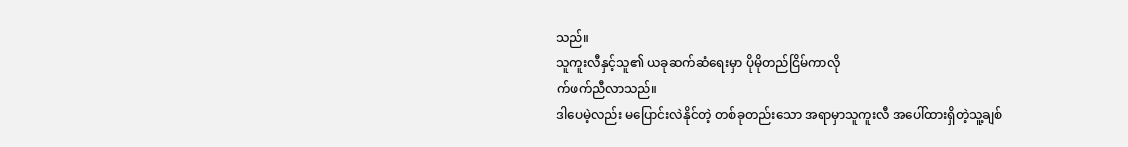သည်။
သူကူးလီနှင့်သူ၏ ယခုဆက်ဆံရေးမှာ ပိုမိုတည်ငြိမ်ကာလို
က်ဖက်ညီလာသည်။
ဒါပေမဲ့လည်း မပြောင်းလဲနိုင်တဲ့ တစ်ခုတည်းသော အရာမှာသူကူးလီ အပေါ်ထားရှိတဲ့သူ့ချစ်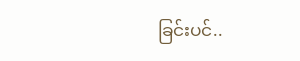ခြင်းပင်..